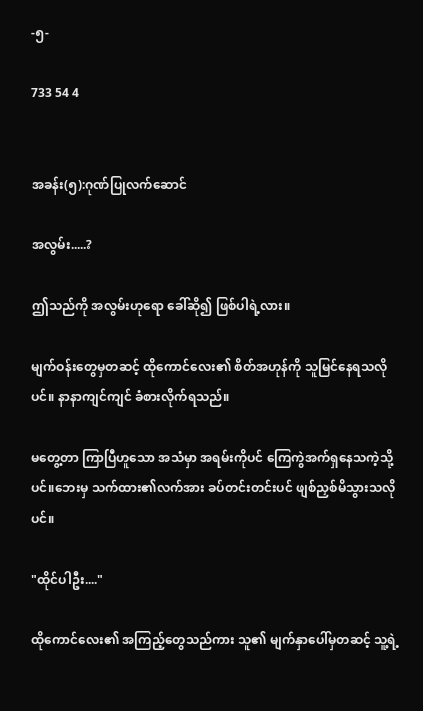-၅-

733 54 4


အခန်း(၅):ဂုဏ်ပြုလက်ဆောင်

အလွမ်း.....?

ဤသည်ကို အလွမ်းဟုရော ခေါ်ဆို၍ ဖြစ်ပါရဲ့လား။

မျက်ဝန်းတွေမှတဆင့် ထိုကောင်လေး၏ စိတ်အဟုန်ကို သူမြင်နေရသလိုပင်။ နာနာကျင်ကျင် ခံစားလိုက်ရသည်။

မတွေ့တာ ကြာပြီဟူသော အသံမှာ အရမ်းကိုပင် ကြေကွဲအက်ရှနေသကဲ့သို့ပင်။ဘေးမှ သက်ထား၏လက်အား ခပ်တင်းတင်းပင် ဖျစ်ညှစ်မိသွားသလိုပင်။

"ထိုင်ပါဦး...."

ထိုကောင်လေး၏ အကြည့်တွေသည်ကား သူ၏ မျက်နှာပေါ်မှတဆင့် သူ့ရဲ့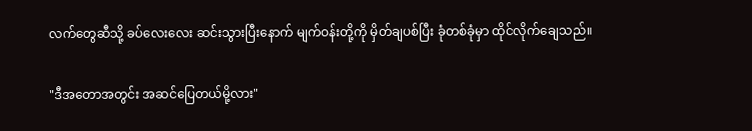လက်တွေဆီသို့ ခပ်လေးလေး ဆင်းသွားပြီးနောက် မျက်ဝန်းတို့ကို မှိတ်ချပစ်ပြီး ခုံတစ်ခုံမှာ ထိုင်လိုက်ချေသည်။

"ဒီအတောအတွင်း အဆင်ပြေတယ်မို့လား"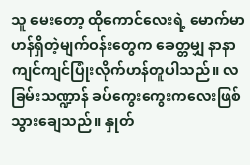သူ မေးတော့ ထိုကောင်လေးရဲ့ မောက်မာဟန်ရှိတဲ့မျက်ဝန်းတွေက ခေတ္တမျှ နာနာကျင်ကျင်ပြုံးလိုက်ဟန်တူပါသည်။ လခြမ်းသဏ္ဍာန် ခပ်ကွေးကွေးကလေးဖြစ်သွားချေသည်။ နှုတ်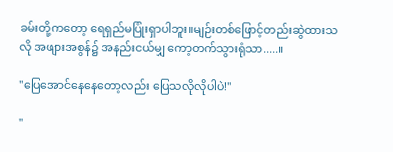ခမ်းတို့ကတော့ ရေရှည်မပြုံးရှာပါဘူး။မျဉ်းတစ်ဖြောင့်တည်းဆွဲထားသလို အဖျားအစွန်၌ အနည်းငယ်မျှ ကော့တက်သွားရုံသာ.....။

"ပြေအောင်နေနေတော့လည်း ပြေသလိုလိုပါပဲ!"

"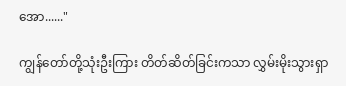အော......"

ကျွန်တော်တို့သုံးဦးကြား တိတ်ဆိတ်ခြင်းကသာ လွှမ်းမိုးသွားရှာ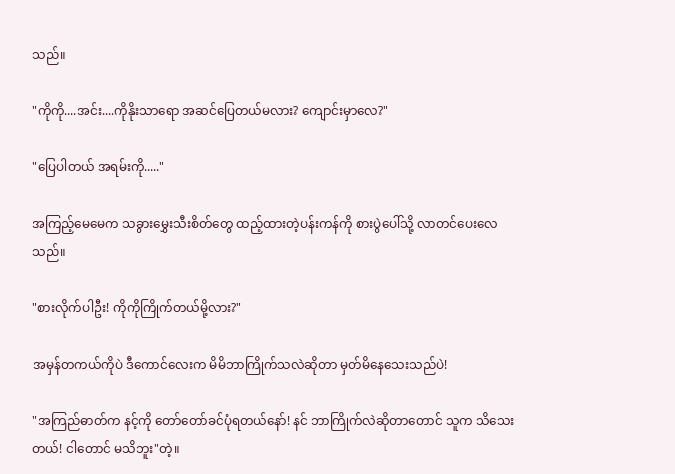သည်။

"ကိုကို....အင်း....ကိုနိုးသာရော အဆင်ပြေတယ်မလား? ကျောင်းမှာလေ?"

"ပြေပါတယ် အရမ်းကို....."

အကြည့်မေမေက သခွားမွှေးသီးစိတ်တွေ ထည့်ထားတဲ့ပန်းကန်ကို စားပွဲပေါ်သို့ လာတင်ပေးလေသည်။

"စားလိုက်ပါဦး! ကိုကိုကြိုက်တယ်မို့လား?"

အမှန်တကယ်ကိုပဲ ဒီကောင်လေးက မိမိဘာကြိုက်သလဲဆိုတာ မှတ်မိနေသေးသည်ပဲ!

"အကြည်ဓာတ်က နင့်ကို တော်တော်ခင်ပုံရတယ်နော်! နင် ဘာကြိုက်လဲဆိုတာတောင် သူက သိသေးတယ်! ငါတောင် မသိဘူး"တဲ့။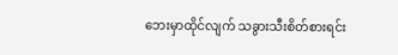ဘေးမှာထိုင်လျက် သခွားသီးစိတ်စားရင်း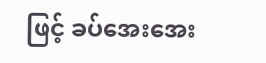ဖြင့် ခပ်အေးအေး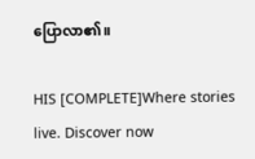ပြောလာ၏။

HIS [COMPLETE]Where stories live. Discover now